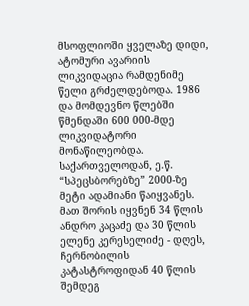მსოფლიოში ყველაზე დიდი, ატომური ავარიის ლიკვიდაცია რამდენიმე წელი გრძელდებოდა. 1986 და მომდევნო წლებში წმენდაში 600 000-მდე ლიკვიდატორი მონაწილეობდა. საქართველოდან, ე.წ. “სპეცსბორებზე” 2000-ზე მეტი ადამიანი წაიყვანეს.
მათ შორის იყვნენ 34 წლის ანდრო კაცაძე და 30 წლის ელენე კერესელიძე - დღეს, ჩერნობილის კატასტროფიდან 40 წლის შემდეგ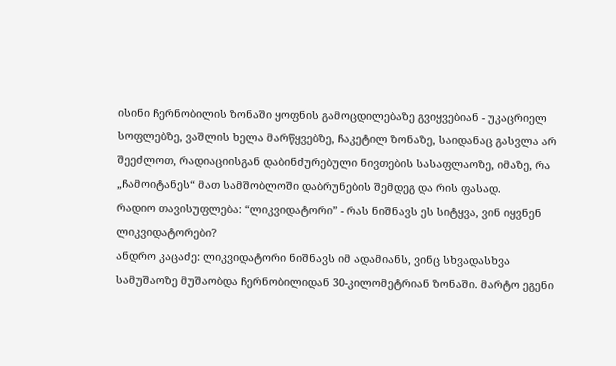ისინი ჩერნობილის ზონაში ყოფნის გამოცდილებაზე გვიყვებიან - უკაცრიელ სოფლებზე, ვაშლის ხელა მარწყვებზე, ჩაკეტილ ზონაზე, საიდანაც გასვლა არ შეეძლოთ, რადიაციისგან დაბინძურებული ნივთების სასაფლაოზე, იმაზე, რა „ჩამოიტანეს“ მათ სამშობლოში დაბრუნების შემდეგ და რის ფასად.
რადიო თავისუფლება: “ლიკვიდატორი” - რას ნიშნავს ეს სიტყვა, ვინ იყვნენ ლიკვიდატორები?
ანდრო კაცაძე: ლიკვიდატორი ნიშნავს იმ ადამიანს, ვინც სხვადასხვა სამუშაოზე მუშაობდა ჩერნობილიდან 30-კილომეტრიან ზონაში. მარტო ეგენი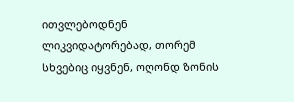ითვლებოდნენ ლიკვიდატორებად, თორემ სხვებიც იყვნენ, ოღონდ ზონის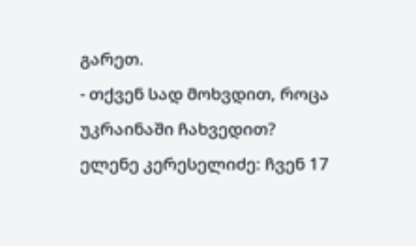გარეთ.
- თქვენ სად მოხვდით, როცა უკრაინაში ჩახვედით?
ელენე კერესელიძე: ჩვენ 17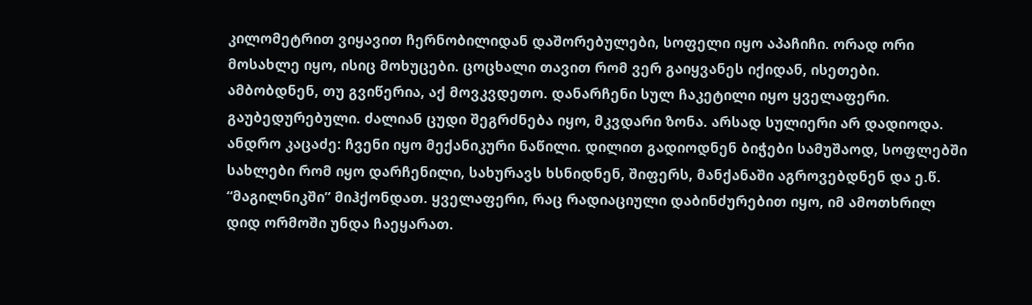კილომეტრით ვიყავით ჩერნობილიდან დაშორებულები, სოფელი იყო აპაჩიჩი. ორად ორი მოსახლე იყო, ისიც მოხუცები. ცოცხალი თავით რომ ვერ გაიყვანეს იქიდან, ისეთები. ამბობდნენ, თუ გვიწერია, აქ მოვკვდეთო. დანარჩენი სულ ჩაკეტილი იყო ყველაფერი. გაუბედურებული. ძალიან ცუდი შეგრძნება იყო, მკვდარი ზონა. არსად სულიერი არ დადიოდა.
ანდრო კაცაძე: ჩვენი იყო მექანიკური ნაწილი. დილით გადიოდნენ ბიჭები სამუშაოდ, სოფლებში სახლები რომ იყო დარჩენილი, სახურავს ხსნიდნენ, შიფერს, მანქანაში აგროვებდნენ და ე.წ. “მაგილნიკში” მიჰქონდათ. ყველაფერი, რაც რადიაციული დაბინძურებით იყო, იმ ამოთხრილ დიდ ორმოში უნდა ჩაეყარათ.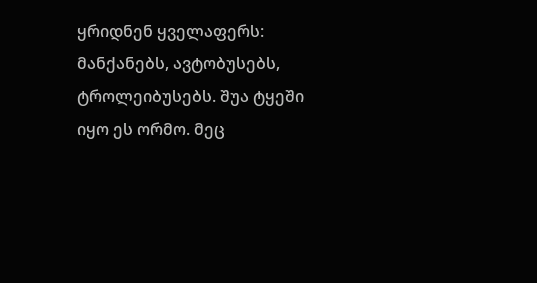ყრიდნენ ყველაფერს: მანქანებს, ავტობუსებს, ტროლეიბუსებს. შუა ტყეში იყო ეს ორმო. მეც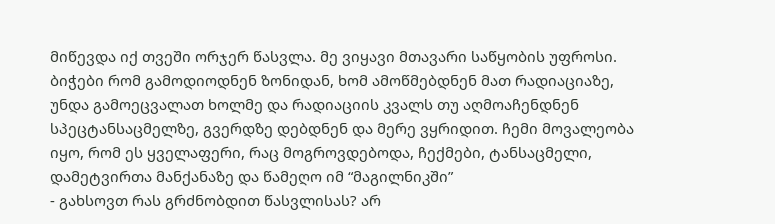მიწევდა იქ თვეში ორჯერ წასვლა. მე ვიყავი მთავარი საწყობის უფროსი. ბიჭები რომ გამოდიოდნენ ზონიდან, ხომ ამოწმებდნენ მათ რადიაციაზე, უნდა გამოეცვალათ ხოლმე და რადიაციის კვალს თუ აღმოაჩენდნენ სპეცტანსაცმელზე, გვერდზე დებდნენ და მერე ვყრიდით. ჩემი მოვალეობა იყო, რომ ეს ყველაფერი, რაც მოგროვდებოდა, ჩექმები, ტანსაცმელი, დამეტვირთა მანქანაზე და წამეღო იმ “მაგილნიკში”
- გახსოვთ რას გრძნობდით წასვლისას? არ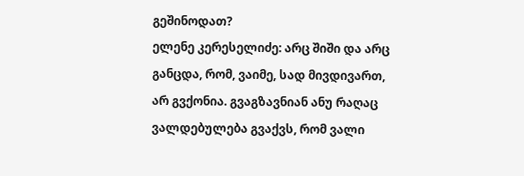გეშინოდათ?
ელენე კერესელიძე: არც შიში და არც განცდა, რომ, ვაიმე, სად მივდივართ, არ გვქონია. გვაგზავნიან ანუ რაღაც ვალდებულება გვაქვს, რომ ვალი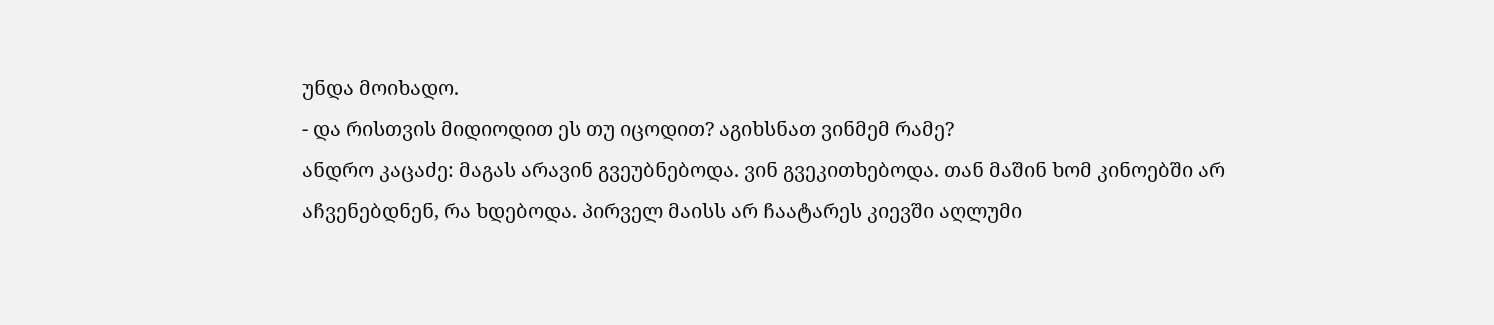უნდა მოიხადო.
- და რისთვის მიდიოდით ეს თუ იცოდით? აგიხსნათ ვინმემ რამე?
ანდრო კაცაძე: მაგას არავინ გვეუბნებოდა. ვინ გვეკითხებოდა. თან მაშინ ხომ კინოებში არ აჩვენებდნენ, რა ხდებოდა. პირველ მაისს არ ჩაატარეს კიევში აღლუმი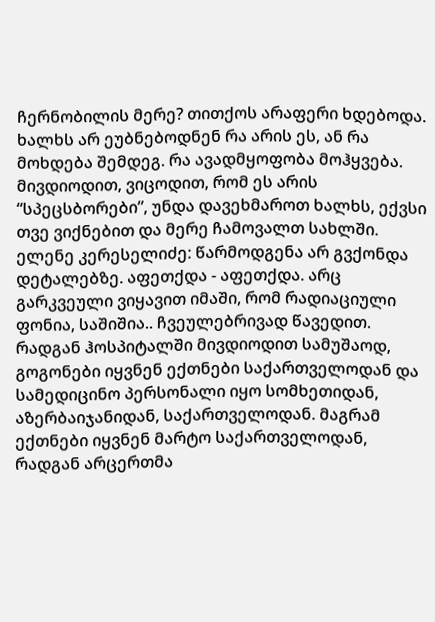ჩერნობილის მერე? თითქოს არაფერი ხდებოდა. ხალხს არ ეუბნებოდნენ რა არის ეს, ან რა მოხდება შემდეგ. რა ავადმყოფობა მოჰყვება. მივდიოდით, ვიცოდით, რომ ეს არის “სპეცსბორები”, უნდა დავეხმაროთ ხალხს, ექვსი თვე ვიქნებით და მერე ჩამოვალთ სახლში.
ელენე კერესელიძე: წარმოდგენა არ გვქონდა დეტალებზე. აფეთქდა - აფეთქდა. არც გარკვეული ვიყავით იმაში, რომ რადიაციული ფონია, საშიშია.. ჩვეულებრივად წავედით. რადგან ჰოსპიტალში მივდიოდით სამუშაოდ, გოგონები იყვნენ ექთნები საქართველოდან და სამედიცინო პერსონალი იყო სომხეთიდან, აზერბაიჯანიდან, საქართველოდან. მაგრამ ექთნები იყვნენ მარტო საქართველოდან, რადგან არცერთმა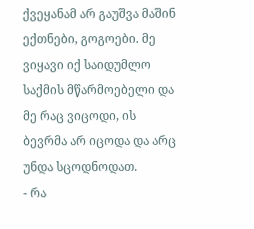ქვეყანამ არ გაუშვა მაშინ ექთნები, გოგოები. მე ვიყავი იქ საიდუმლო საქმის მწარმოებელი და მე რაც ვიცოდი, ის ბევრმა არ იცოდა და არც უნდა სცოდნოდათ.
- რა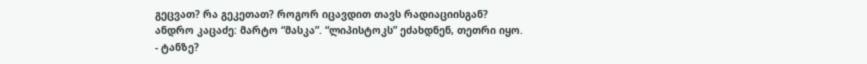გეცვათ? რა გეკეთათ? როგორ იცავდით თავს რადიაციისგან?
ანდრო კაცაძე: მარტო “მასკა”. “ლიპისტოკს” ეძახდნენ, თეთრი იყო.
- ტანზე?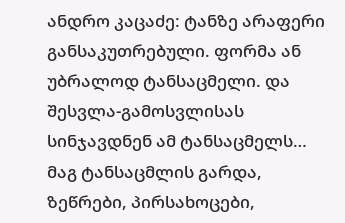ანდრო კაცაძე: ტანზე არაფერი განსაკუთრებული. ფორმა ან უბრალოდ ტანსაცმელი. და შესვლა-გამოსვლისას სინჯავდნენ ამ ტანსაცმელს… მაგ ტანსაცმლის გარდა, ზეწრები, პირსახოცები,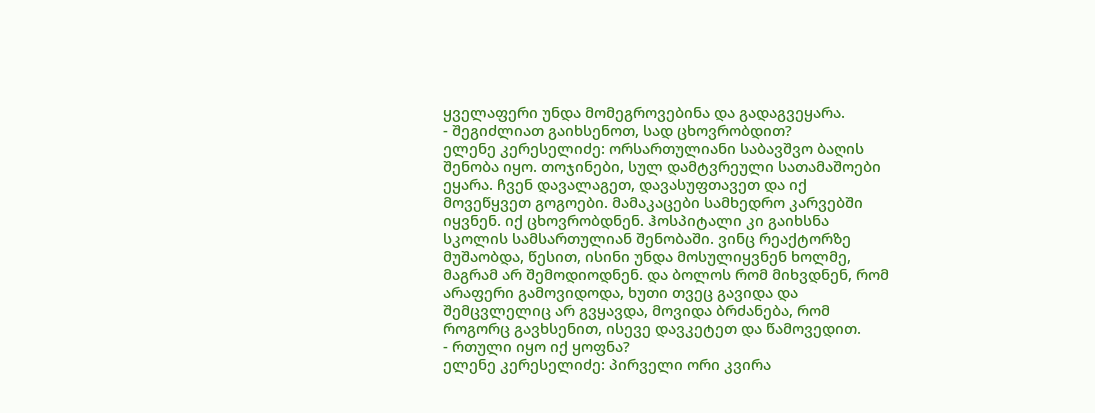ყველაფერი უნდა მომეგროვებინა და გადაგვეყარა.
- შეგიძლიათ გაიხსენოთ, სად ცხოვრობდით?
ელენე კერესელიძე: ორსართულიანი საბავშვო ბაღის შენობა იყო. თოჯინები, სულ დამტვრეული სათამაშოები ეყარა. ჩვენ დავალაგეთ, დავასუფთავეთ და იქ მოვეწყვეთ გოგოები. მამაკაცები სამხედრო კარვებში იყვნენ. იქ ცხოვრობდნენ. ჰოსპიტალი კი გაიხსნა სკოლის სამსართულიან შენობაში. ვინც რეაქტორზე მუშაობდა, წესით, ისინი უნდა მოსულიყვნენ ხოლმე, მაგრამ არ შემოდიოდნენ. და ბოლოს რომ მიხვდნენ, რომ არაფერი გამოვიდოდა, ხუთი თვეც გავიდა და შემცვლელიც არ გვყავდა, მოვიდა ბრძანება, რომ როგორც გავხსენით, ისევე დავკეტეთ და წამოვედით.
- რთული იყო იქ ყოფნა?
ელენე კერესელიძე: პირველი ორი კვირა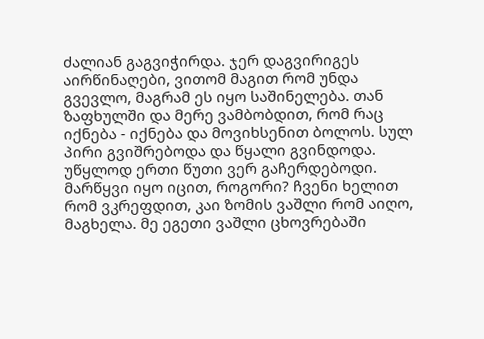ძალიან გაგვიჭირდა. ჯერ დაგვირიგეს აირწინაღები, ვითომ მაგით რომ უნდა გვევლო, მაგრამ ეს იყო საშინელება. თან ზაფხულში და მერე ვამბობდით, რომ რაც იქნება - იქნება და მოვიხსენით ბოლოს. სულ პირი გვიშრებოდა და წყალი გვინდოდა. უწყლოდ ერთი წუთი ვერ გაჩერდებოდი.
მარწყვი იყო იცით, როგორი? ჩვენი ხელით რომ ვკრეფდით, კაი ზომის ვაშლი რომ აიღო, მაგხელა. მე ეგეთი ვაშლი ცხოვრებაში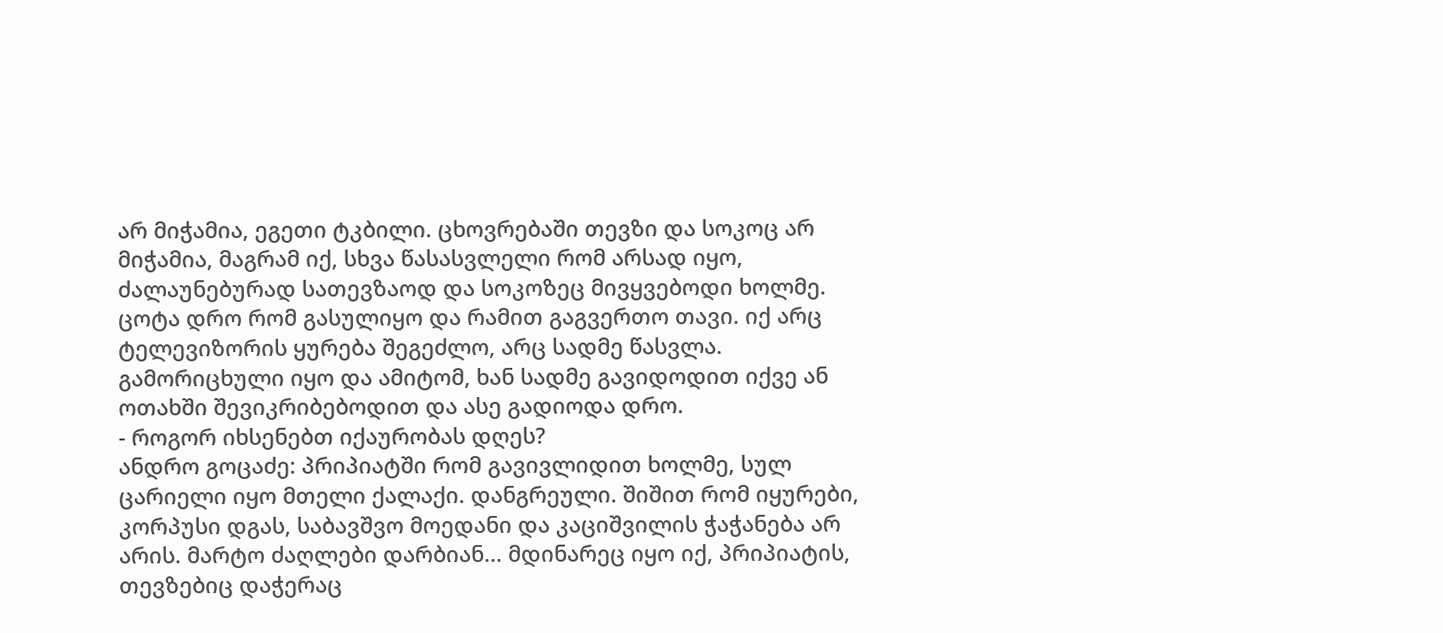არ მიჭამია, ეგეთი ტკბილი. ცხოვრებაში თევზი და სოკოც არ მიჭამია, მაგრამ იქ, სხვა წასასვლელი რომ არსად იყო, ძალაუნებურად სათევზაოდ და სოკოზეც მივყვებოდი ხოლმე. ცოტა დრო რომ გასულიყო და რამით გაგვერთო თავი. იქ არც ტელევიზორის ყურება შეგეძლო, არც სადმე წასვლა. გამორიცხული იყო და ამიტომ, ხან სადმე გავიდოდით იქვე ან ოთახში შევიკრიბებოდით და ასე გადიოდა დრო.
- როგორ იხსენებთ იქაურობას დღეს?
ანდრო გოცაძე: პრიპიატში რომ გავივლიდით ხოლმე, სულ ცარიელი იყო მთელი ქალაქი. დანგრეული. შიშით რომ იყურები, კორპუსი დგას, საბავშვო მოედანი და კაციშვილის ჭაჭანება არ არის. მარტო ძაღლები დარბიან... მდინარეც იყო იქ, პრიპიატის, თევზებიც დაჭერაც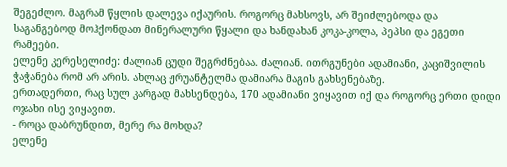შეგეძლო. მაგრამ წყლის დალევა იქაურის. როგორც მახსოვს, არ შეიძლებოდა და საგანგებოდ მოჰქონდათ მინერალური წყალი და ხანდახან კოკა-კოლა, პეპსი და ეგეთი რამეები.
ელენე კერესელიძე: ძალიან ცუდი შეგრძნებაა. ძალიან. ითრგუნები ადამიანი, კაციშვილის ჭაჭანება რომ არ არის. ახლაც ჟრუანტელმა დამიარა მაგის გახსენებაზე.
ერთადერთი, რაც სულ კარგად მახსენდება, 170 ადამიანი ვიყავით იქ და როგორც ერთი დიდი ოჯახი ისე ვიყავით.
- როცა დაბრუნდით, მერე რა მოხდა?
ელენე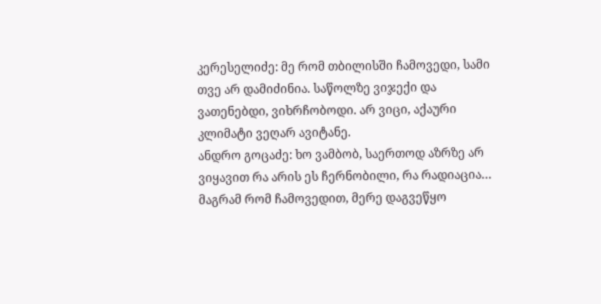კერესელიძე: მე რომ თბილისში ჩამოვედი, სამი თვე არ დამიძინია. საწოლზე ვიჯექი და ვათენებდი, ვიხრჩობოდი. არ ვიცი, აქაური კლიმატი ვეღარ ავიტანე.
ანდრო გოცაძე: ხო ვამბობ, საერთოდ აზრზე არ ვიყავით რა არის ეს ჩერნობილი, რა რადიაცია… მაგრამ რომ ჩამოვედით, მერე დაგვეწყო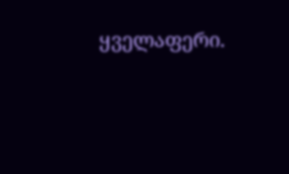ყველაფერი.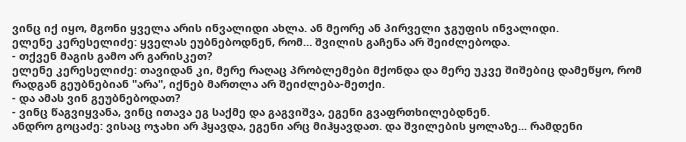ვინც იქ იყო, მგონი ყველა არის ინვალიდი ახლა. ან მეორე ან პირველი ჯგუფის ინვალიდი.
ელენე კერესელიძე: ყველას ეუბნებოდნენ, რომ… შვილის გაჩენა არ შეიძლებოდა.
- თქვენ მაგის გამო არ გარისკეთ?
ელენე კერესელიძე: თავიდან კი, მერე რაღაც პრობლემები მქონდა და მერე უკვე შიშებიც დამეწყო, რომ რადგან გეუბნებიან "არა", იქნებ მართლა არ შეიძლება-მეთქი.
- და ამას ვინ გეუბნებოდათ?
- ვინც წაგვიყვანა, ვინც ითავა ეგ საქმე და გაგვიშვა, ეგენი გვაფრთხილებდნენ.
ანდრო გოცაძე: ვისაც ოჯახი არ ჰყავდა, ეგენი არც მიჰყავდათ. და შვილების ყოლაზე... რამდენი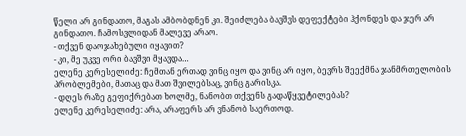წელი არ გინდათო, მაგას ამბობდნენ კი. შეიძლება ბავშვს დეფექტები ჰქონდეს და ჯერ არ გინდათო. ჩამოსვლიდან მალევე არაო.
- თქვენ დაოჯახებული იყავით?
- კი, მე უკვე ორი ბავშვი მყავდა…
ელენე კერესელიძე: ჩემთან ერთად ვინც იყო და ვინც არ იყო, ბევრს შეექმნა ჯანმრთელობის პრობლემები, მათაც და მათ შვილებსაც, ვინც გარისკა.
- დღეს რაზე გეფიქრებათ ხოლმე, ნანობთ თქვენს გადაწყვეტილებას?
ელენე კერესელიძე: არა, არაფერს არ ვნანობ საერთოდ.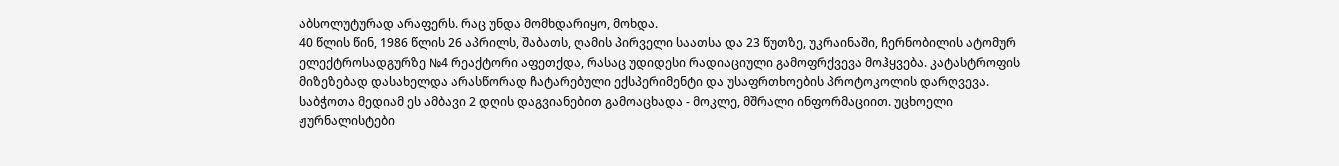აბსოლუტურად არაფერს. რაც უნდა მომხდარიყო, მოხდა.
40 წლის წინ, 1986 წლის 26 აპრილს, შაბათს, ღამის პირველი საათსა და 23 წუთზე, უკრაინაში, ჩერნობილის ატომურ ელექტროსადგურზე №4 რეაქტორი აფეთქდა, რასაც უდიდესი რადიაციული გამოფრქვევა მოჰყვება. კატასტროფის მიზეზებად დასახელდა არასწორად ჩატარებული ექსპერიმენტი და უსაფრთხოების პროტოკოლის დარღვევა. საბჭოთა მედიამ ეს ამბავი 2 დღის დაგვიანებით გამოაცხადა - მოკლე, მშრალი ინფორმაციით. უცხოელი ჟურნალისტები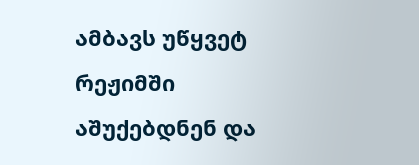ამბავს უწყვეტ რეჟიმში აშუქებდნენ და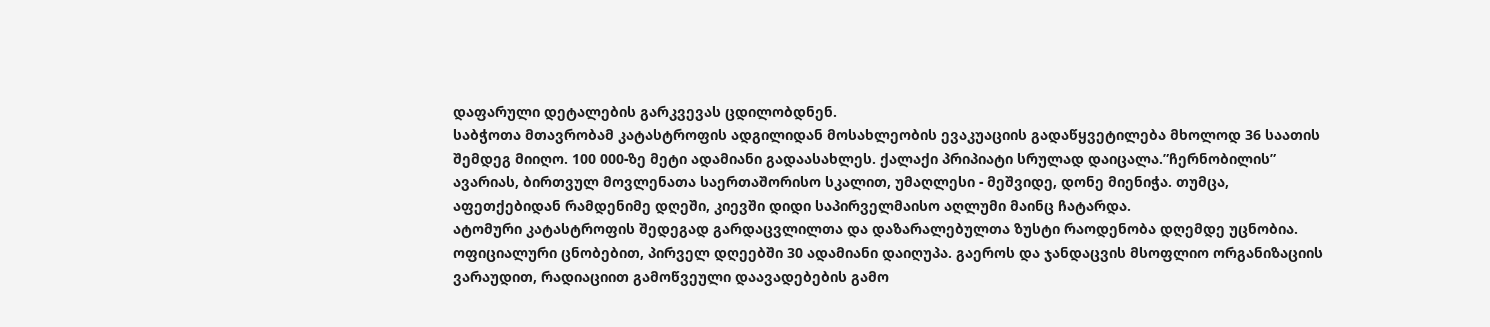დაფარული დეტალების გარკვევას ცდილობდნენ.
საბჭოთა მთავრობამ კატასტროფის ადგილიდან მოსახლეობის ევაკუაციის გადაწყვეტილება მხოლოდ 36 საათის შემდეგ მიიღო. 100 000-ზე მეტი ადამიანი გადაასახლეს. ქალაქი პრიპიატი სრულად დაიცალა.”ჩერნობილის” ავარიას, ბირთვულ მოვლენათა საერთაშორისო სკალით, უმაღლესი - მეშვიდე, დონე მიენიჭა. თუმცა, აფეთქებიდან რამდენიმე დღეში, კიევში დიდი საპირველმაისო აღლუმი მაინც ჩატარდა.
ატომური კატასტროფის შედეგად გარდაცვლილთა და დაზარალებულთა ზუსტი რაოდენობა დღემდე უცნობია. ოფიციალური ცნობებით, პირველ დღეებში 30 ადამიანი დაიღუპა. გაეროს და ჯანდაცვის მსოფლიო ორგანიზაციის ვარაუდით, რადიაციით გამოწვეული დაავადებების გამო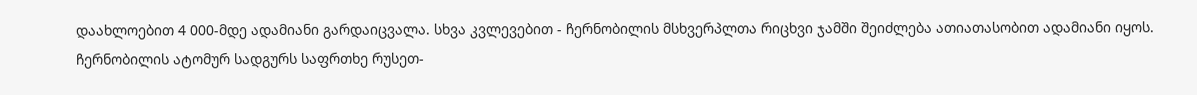დაახლოებით 4 000-მდე ადამიანი გარდაიცვალა. სხვა კვლევებით - ჩერნობილის მსხვერპლთა რიცხვი ჯამში შეიძლება ათიათასობით ადამიანი იყოს.
ჩერნობილის ატომურ სადგურს საფრთხე რუსეთ-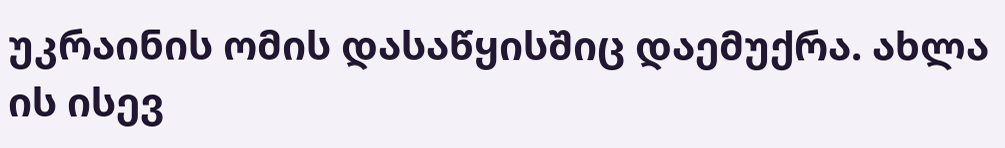უკრაინის ომის დასაწყისშიც დაემუქრა. ახლა ის ისევ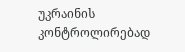უკრაინის კონტროლირებად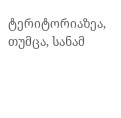ტერიტორიაზეა, თუმცა, სანამ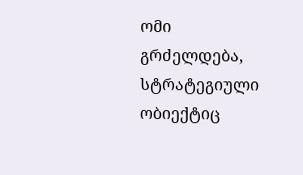ომი გრძელდება, სტრატეგიული ობიექტიც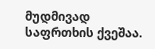მუდმივად საფრთხის ქვეშაა.